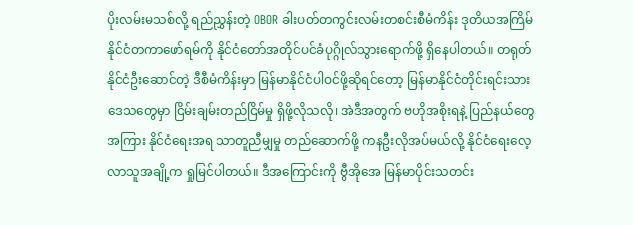ပိုးလမ်းမသစ်လို့ ရည်ညွှန်းတဲ့ OBOR ခါးပတ်တကွင်းလမ်းတစင်းစီမံကိန်း ဒုတိယအကြိမ် နိုင်ငံတကာဖော်ရမ်ကို နိုင်ငံတော်အတိုင်ပင်ခံပုဂ္ဂိုလ်သွားရောက်ဖို့ ရှိနေပါတယ်။ တရုတ်နိုင်ငံဦးဆောင်တဲ့ ဒီစီမံကိန်းမှာ မြန်မာနိုင်ငံပါဝင်ဖို့ဆိုရင်တော့ မြန်မာနိုင်ငံတိုင်းရင်းသားဒေသတွေမှာ ငြိမ်းချမ်းတည်ငြိမ်မှု ရှိဖို့လိုသလို၊ အဲဒီအတွက် ဗဟိုအစိုးရနဲ့ ပြည်နယ်တွေအကြား နိုင်ငံရေးအရ သာတူညီမျှမှု တည်ဆောက်ဖို့ ကနဦးလိုအပ်မယ်လို့ နိုင်ငံရေးလေ့လာသူအချို့က ရှုမြင်ပါတယ်။ ဒီအကြောင်းကို ဗွီအိုအေ မြန်မာပိုင်းသတင်း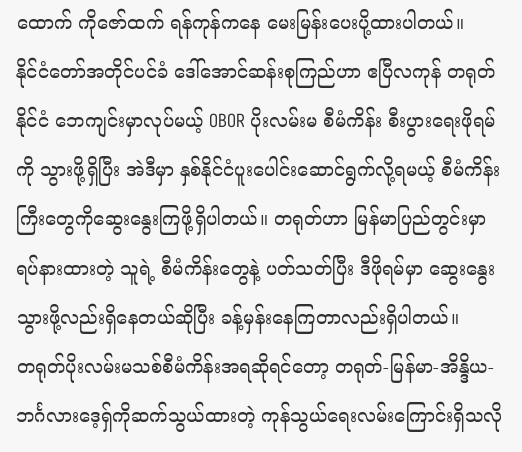ထောက် ကိုဇော်ထက် ရန်ကုန်ကနေ မေးမြန်းပေးပို့ထားပါတယ်။
နိုင်ငံတော်အတိုင်ပင်ခံ ဒေါ်အောင်ဆန်းစုကြည်ဟာ ဧပြီလကုန် တရုတ်နိုင်ငံ ဘေကျင်းမှာလုပ်မယ့် OBOR ပိုးလမ်းမ စီမံကိန်း စီးပွားရေးဖိုရမ်ကို သွားဖို့ရှိပြီး အဲဒီမှာ နှစ်နိုင်ငံပူးပေါင်းဆောင်ရွက်လို့ရမယ့် စီမံကိန်းကြီးတွေကိုဆွေးနွေးကြဖို့ရှိပါတယ်။ တရုတ်ဟာ မြန်မာပြည်တွင်းမှာ ရပ်နားထားတဲ့ သူရဲ့ စီမံကိန်းတွေနဲ့ ပတ်သတ်ပြီး ဒီဖိုရမ်မှာ ဆွေးနွေးသွားဖို့လည်းရှိနေတယ်ဆိုပြီး ခန့်မှန်းနေကြတာလည်းရှိပါတယ်။
တရုတ်ပိုးလမ်းမသစ်စီမံကိန်းအရဆိုရင်တော့ တရုတ်-မြန်မာ-အိန္ဒိယ-ဘင်္ဂလားဒေ့ရှ်ကိုဆက်သွယ်ထားတဲ့ ကုန်သွယ်ရေးလမ်းကြောင်းရှိသလို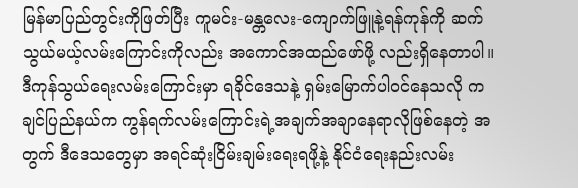မြန်မာပြည်တွင်းကိုဖြတ်ပြီး ကူမင်း-မန္တလေး-ကျောက်ဖြူနဲ့ရန်ကုန်ကို ဆက်သွယ်မယ့်လမ်းကြောင်းကိုလည်း အကောင်အထည်ဖော်ဖို့ လည်းရှိနေတာပါ။
ဒီကုန်သွယ်ရေးလမ်းကြောင်းမှာ ရခိုင်ဒေသနဲ့ ရှမ်းမြောက်ပါဝင်နေသလို ကချင်ပြည်နယ်က ကွန်ရက်လမ်းကြောင်းရဲ့အချက်အချာနေရာလိုဖြစ်နေတဲ့ အတွက် ဒီဒေသတွေမှာ အရင်ဆုံးငြိမ်းချမ်းရေးရဖို့နဲ့ နိုင်ငံရေးနည်းလမ်း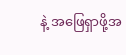နဲ့ အဖြေရှာဖို့အ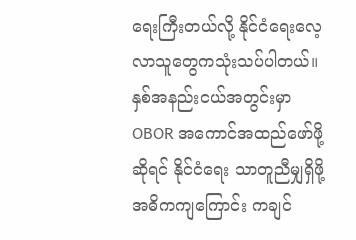ရေးကြီးတယ်လို့ နိုင်ငံရေးလေ့လာသူတွေကသုံးသပ်ပါတယ်။ နှစ်အနည်းငယ်အတွင်းမှာ OBOR အကောင်အထည်ဖော်ဖို့ဆိုရင် နိုင်ငံရေး သာတူညီမျှရှိဖို့ အဓိကကျကြောင်း ကချင်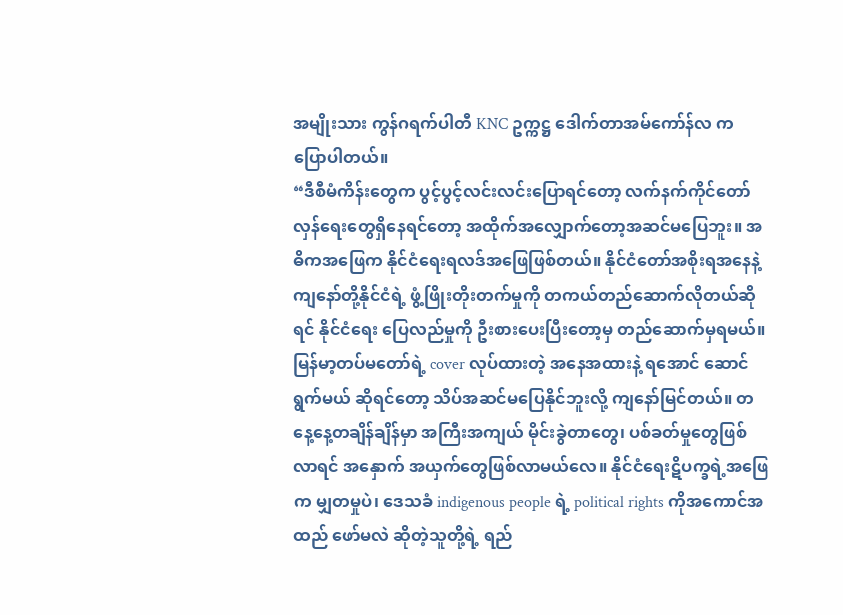အမျိုးသား ကွန်ဂရက်ပါတီ KNC ဥက္ကဋ္ဌ ဒေါက်တာအမ်ကော်န်လ က ပြောပါတယ်။
“ဒီစီမံကိန်းတွေက ပွင့်ပွင့်လင်းလင်းပြောရင်တော့ လက်နက်ကိုင်တော်လှန်ရေးတွေရှိနေရင်တော့ အထိုက်အလျှောက်တော့အဆင်မပြေဘူး။ အဓိကအဖြေက နိုင်ငံရေးရလဒ်အဖြေဖြစ်တယ်။ နိုင်ငံတော်အစိုးရအနေနဲ့ ကျနော်တို့နိုင်ငံရဲ့ ဖွံ့ဖြိုးတိုးတက်မှုကို တကယ်တည်ဆောက်လိုတယ်ဆိုရင် နိုင်ငံရေး ပြေလည်မှုကို ဦးစားပေးပြီးတော့မှ တည်ဆောက်မှရမယ်။ မြန်မာ့တပ်မတော်ရဲ့ cover လုပ်ထားတဲ့ အနေအထားနဲ့ ရအောင် ဆောင်ရွက်မယ် ဆိုရင်တော့ သိပ်အဆင်မပြေနိုင်ဘူးလို့ ကျနော်မြင်တယ်။ တနေ့နေ့တချိန်ချိန်မှာ အကြီးအကျယ် မိုင်းခွဲတာတွေ၊ ပစ်ခတ်မှုတွေဖြစ်လာရင် အနှောက် အယှက်တွေဖြစ်လာမယ်လေ။ နိုင်ငံရေးဋိပက္ခရဲ့အဖြေက မျှတမှုပဲ၊ ဒေသခံ indigenous people ရဲ့ political rights ကိုအကောင်အထည် ဖော်မလဲ ဆိုတဲ့သူတို့ရဲ့ ရည်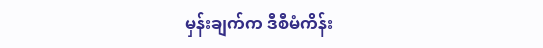မှန်းချက်က ဒီစီမံကိန်း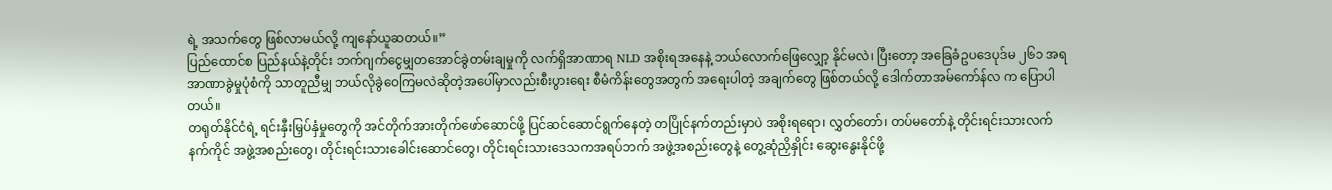ရဲ့ အသက်တွေ ဖြစ်လာမယ်လို့ ကျနော်ယူဆတယ်။”
ပြည်ထောင်စ ပြည်နယ်နဲ့တိုင်း ဘက်ဂျက်ငွေမျှတအောင်ခွဲတမ်းချမှုကို လက်ရှိအာဏာရ NLD အစိုးရအနေနဲ့ ဘယ်လောက်ဖြေလျှော့ နိုင်မလဲ၊ ပြီးတော့ အခြေခံဥပဒေပုဒ်မ ၂၆၁ အရ အာဏာခွဲမှုပုံစံကို သာတူညီမျှ ဘယ်လိုခွဲဝေကြမလဲဆိုတဲ့အပေါ်မှာလည်းစီးပွားရေး စီမံကိန်းတွေအတွက် အရေးပါတဲ့ အချက်တွေ ဖြစ်တယ်လို့ ဒေါက်တာအမ်ကော်န်လ က ပြောပါတယ်။
တရုတ်နိုင်ငံရဲ့ ရင်းနှီးမြှပ်နှံမှုတွေကို အင်တိုက်အားတိုက်ဖော်ဆောင်ဖို့ ပြင်ဆင်ဆောင်ရွက်နေတဲ့ တပြိုင်နက်တည်းမှာပဲ အစိုးရရော၊ လွှတ်တော်၊ တပ်မတော်နဲ့ တိုင်းရင်းသားလက်နက်ကိုင် အဖွဲ့အစည်းတွေ၊ တိုင်းရင်းသားခေါင်းဆောင်တွေ၊ တိုင်းရင်းသားဒေသကအရပ်ဘက် အဖွဲ့အစည်းတွေနဲ့ တွေ့ဆုံညှိနှိုင်း ဆွေးနွေးနိုင်ဖို့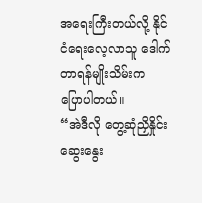အရေးကြီးတယ်လို့ နိုင်ငံရေးလေ့လာသူ ဒေါက်တာရန်မျိုးသိမ်းက ပြောပါတယ်။
“အဲဒီလို တွေ့ဆုံညှိနှိုင်းဆွေးနွေး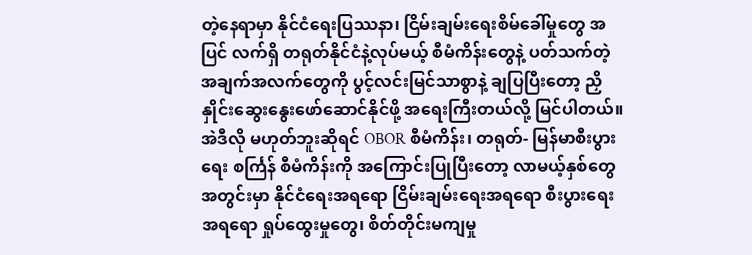တဲ့နေရာမှာ နိုင်ငံရေးပြဿနာ၊ ငြိမ်းချမ်းရေးစိမ်ခေါ်မှုတွေ အပြင် လက်ရှိ တရုတ်နိုင်ငံနဲ့လုပ်မယ့် စီမံကိန်းတွေနဲ့ ပတ်သက်တဲ့ အချက်အလက်တွေကို ပွင့်လင်းမြင်သာစွာနဲ့ ချပြပြီးတော့ ညှိနှိုင်းဆွေးနွေးဖော်ဆောင်နိုင်ဖို့ အရေးကြီးတယ်လို့ မြင်ပါတယ်။ အဲဒီလို မဟုတ်ဘူးဆိုရင် OBOR စီမံကိန်း၊ တရုတ်- မြန်မာစီးပွားရေး စင်္ကြန် စီမံကိန်းကို အကြောင်းပြုပြီးတော့ လာမယ့်နှစ်တွေအတွင်းမှာ နိုင်ငံရေးအရရော ငြိမ်းချမ်းရေးအရရော စီးပွားရေးအရရော ရှုပ်ထွေးမှုတွေ၊ စိတ်တိုင်းမကျမှု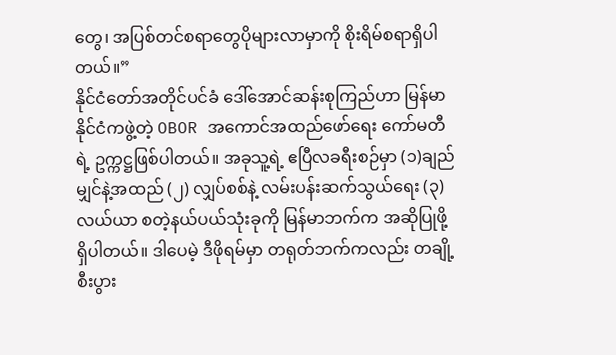တွေ၊ အပြစ်တင်စရာတွေပိုများလာမှာကို စိုးရိမ်စရာရှိပါတယ်။”
နိုင်ငံတော်အတိုင်ပင်ခံ ဒေါ်အောင်ဆန်းစုကြည်ဟာ မြန်မာနိုင်ငံကဖွဲ့တဲ့ OBOR အကောင်အထည်ဖော်ရေး ကော်မတီရဲ့ ဥက္ကဋ္ဌဖြစ်ပါတယ်။ အခုသူ့ရဲ့ ဧပြီလခရီးစဉ်မှာ (၁)ချည်မျှင်နဲ့အထည် (၂) လျှပ်စစ်နဲ့ လမ်းပန်းဆက်သွယ်ရေး (၃)လယ်ယာ စတဲ့နယ်ပယ်သုံးခုကို မြန်မာဘက်က အဆိုပြုဖို့ရှိပါတယ်။ ဒါပေမဲ့ ဒီဖိုရမ်မှာ တရုတ်ဘက်ကလည်း တချို့ စီးပွား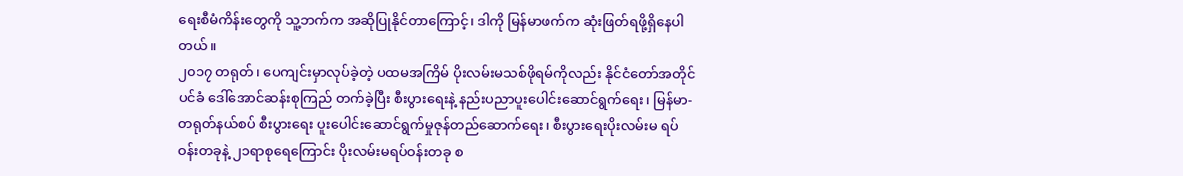ရေးစီမံကိန်းတွေကို သူ့ဘက်က အဆိုပြုနိုင်တာကြောင့်၊ ဒါကို မြန်မာဖက်က ဆုံးဖြတ်ရဖို့ရှိနေပါတယ်။
၂၀၁၇ တရုတ်၊ ပေကျင်းမှာလုပ်ခဲ့တဲ့ ပထမအကြိမ် ပိုးလမ်းမသစ်ဖိုရမ်ကိုလည်း နိုင်ငံတော်အတိုင်ပင်ခံ ဒေါ်အောင်ဆန်းစုကြည် တက်ခဲ့ပြီး စီးပွားရေးနဲ့ နည်းပညာပူးပေါင်းဆောင်ရွက်ရေး၊ မြန်မာ-တရုတ်နယ်စပ် စီးပွားရေး ပူးပေါင်းဆောင်ရွက်မှုဇုန်တည်ဆောက်ရေး၊ စီးပွားရေးပိုးလမ်းမ ရပ်ဝန်းတခုနဲ့ ၂၁ရာစုရေကြောင်း ပိုးလမ်းမရပ်ဝန်းတခု စ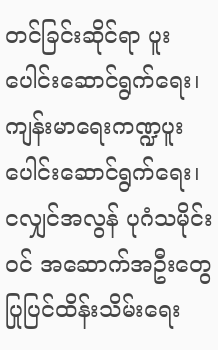တင်ခြင်းဆိုင်ရာ ပူးပေါင်းဆောင်ရွက်ရေး၊ ကျန်းမာရေးကဏ္ဍပူးပေါင်းဆောင်ရွက်ရေး၊ ငလျှင်အလွန် ပုဂံသမိုင်းဝင် အဆောက်အဦးတွေ ပြုပြင်ထိန်းသိမ်းရေး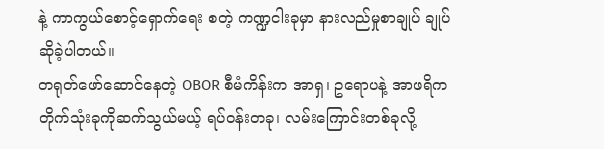နဲ့ ကာကွယ်စောင့်ရှောက်ရေး စတဲ့ ကဏ္ဍငါးခုမှာ နားလည်မှုစာချုပ် ချုပ်ဆိုခဲ့ပါတယ်။
တရုတ်ဖော်ဆောင်နေတဲ့ OBOR စီမံကိန်းက အာရှ၊ ဥရောပနဲ့ အာဖရိက တိုက်သုံးခုကိုဆက်သွယ်မယ့် ရပ်ဝန်းတခု၊ လမ်းကြောင်းတစ်ခုလို့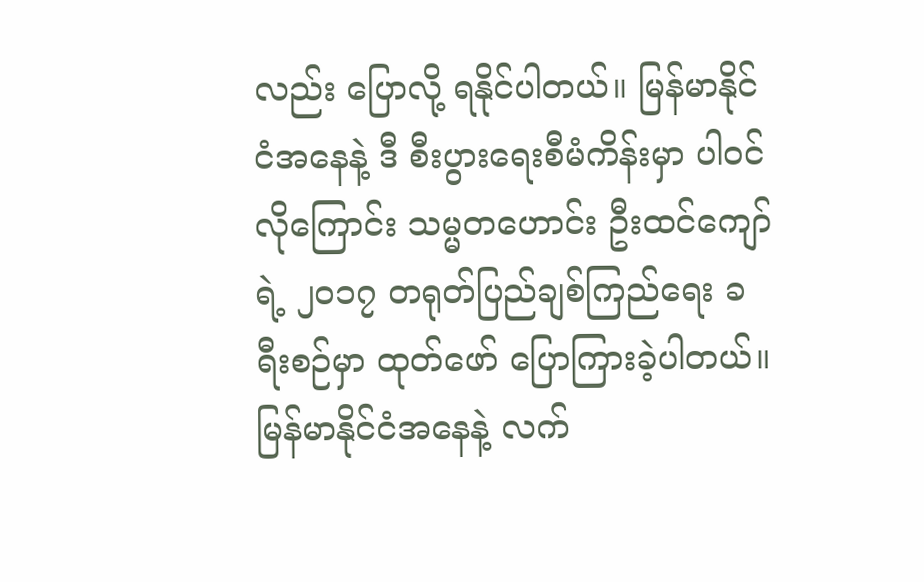လည်း ပြောလို့ ရနိုင်ပါတယ်။ မြန်မာနိုင်ငံအနေနဲ့ ဒီ စီးပွားရေးစီမံကိန်းမှာ ပါဝင်လိုကြောင်း သမ္မတဟောင်း ဦးထင်ကျော်ရဲ့ ၂၀၁၇ တရုတ်ပြည်ချစ်ကြည်ရေး ခရီးစဉ်မှာ ထုတ်ဖော် ပြောကြားခဲ့ပါတယ်။ မြန်မာနိုင်ငံအနေနဲ့ လက်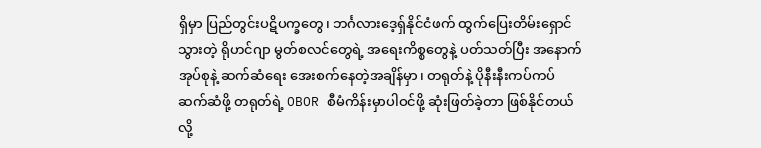ရှိမှာ ပြည်တွင်းပဋိပက္ခတွေ၊ ဘင်္ဂလားဒေ့ရှ်နိုင်ငံဖက် ထွက်ပြေးတိမ်းရှောင်သွားတဲ့ ရိုဟင်ဂျာ မွတ်စလင်တွေရဲ့ အရေးကိစ္စတွေနဲ့ ပတ်သတ်ပြီး အနောက်အုပ်စုနဲ့ ဆက်ဆံရေး အေးစက်နေတဲ့အချိန်မှာ၊ တရုတ်နဲ့ ပိုနီးနီးကပ်ကပ်ဆက်ဆံဖို့ တရုတ်ရဲ့ OBOR စီမံကိန်းမှာပါဝင်ဖို့ ဆုံးဖြတ်ခဲ့တာ ဖြစ်နိုင်တယ်လို့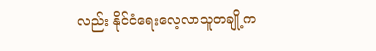လည်း နိုင်ငံရေးလေ့လာသူတချို့က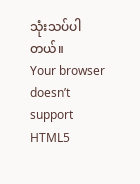သုံးသပ်ပါတယ်။
Your browser doesn’t support HTML5